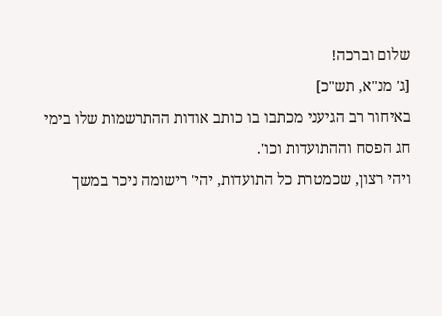שלום וברכה!
[ג' מנ"א, תש"כ]
באיחור רב הגיעני מכתבו בו כותב אודות ההתרשמות שלו בימי חג הפסח וההתועדות וכו'.
ויהי רצון, שכמטרת כל התועדות, יהי' רישומה ניכר במשך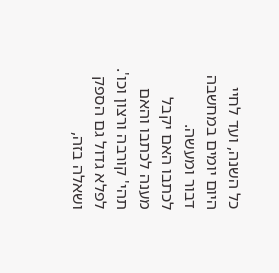כל השנה, ועד לחיי היום יומים במחשבה דבור ומעשה.
לכתבו האם יקבל מענה לכתבו והאם תהי' קורבה ורצון וכו'.
לפלא גדול גם הספק ושאלה בזה,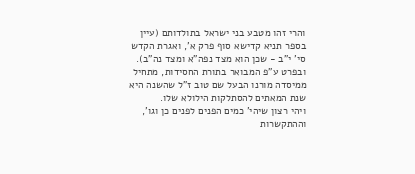והרי זהו מטבע בני ישראל בתולדותם (עיין בספר תניא קדישא סוף פרק א', ואגרת הקדש סי' י"ב - שכן הוא מצד נפה"א ומצד נה"ב). ובפרט ע"פ המבואר בתורת החסידות, מתחיל ממיסדה מורנו הבעל שם טוב ז"ל שהשנה היא שנת המאתים להסתלקות הילולא שלו.
ויהי רצון שיהי' כמים הפנים לפנים כן וגו', וההתקשרות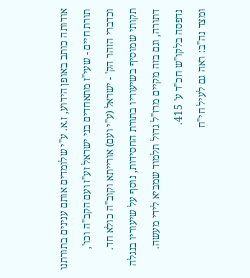אודותה כותב באופן הידוע, ז.א. ע"י שלומדים אותם ענינים בתורתנו תורת חיים - שעי"ז מתאחדים בני ישראל זע"ז ועם הקב"ה וכו', וכדברי הזהר הק' - ישראל (ע"י ועם) אורייתא וקוב"ה כולא חד.
תקותי שמוסיף בשיעוריו בתורת החסידות, נוסף על שיעוריו בנגלה דתורה, וגם בזה מקיים מרז"ל גדול תלמוד שמביא לידי מעשה.
נדפסה בלקו"ש חכ"ד ע' 415.
ומצד נה"ב: ראה גם לעיל חי"ח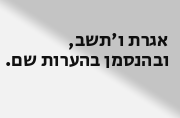אגרת ו'תשב, ובהנסמן בהערות שם.